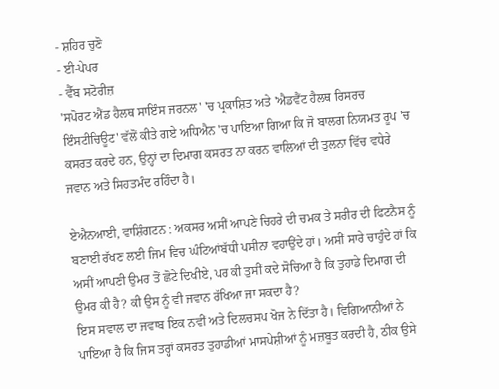- ਸ਼ਹਿਰ ਚੁਣੋ
- ਈ-ਪੇਪਰ
- ਵੈੱਬ ਸਟੋਰੀਜ਼
'ਸਪੋਰਟ ਐਂਡ ਹੈਲਥ ਸਾਇੰਸ ਜਰਨਲ' 'ਚ ਪ੍ਰਕਾਸ਼ਿਤ ਅਤੇ 'ਐਡਵੈਂਟ ਹੈਲਥ ਰਿਸਰਚ ਇੰਸਟੀਚਿਊਟ' ਵੱਲੋਂ ਕੀਤੇ ਗਏ ਅਧਿਐਨ 'ਚ ਪਾਇਆ ਗਿਆ ਕਿ ਜੋ ਬਾਲਗ ਨਿਯਮਤ ਰੂਪ 'ਚ ਕਸਰਤ ਕਰਦੇ ਹਨ, ਉਨ੍ਹਾਂ ਦਾ ਦਿਮਾਗ ਕਸਰਤ ਨਾ ਕਰਨ ਵਾਲਿਆਂ ਦੀ ਤੁਲਨਾ ਵਿੱਚ ਵਧੇਰੇ ਜਵਾਨ ਅਤੇ ਸਿਹਤਮੰਦ ਰਹਿੰਦਾ ਹੈ।

ਏਐਨਆਈ, ਵਾਸ਼ਿੰਗਟਨ : ਅਕਸਰ ਅਸੀਂ ਆਪਣੇ ਚਿਹਰੇ ਦੀ ਚਮਕ ਤੇ ਸਰੀਰ ਦੀ ਫਿਟਨੈਸ ਨੂੰ ਬਣਾਈ ਰੱਖਣ ਲਈ ਜਿਮ ਵਿਚ ਘੰਟਿਆਂਬੱਧੀ ਪਸੀਨਾ ਵਹਾਉਂਦੇ ਹਾਂ। ਅਸੀਂ ਸਾਰੇ ਚਾਹੁੰਦੇ ਹਾਂ ਕਿ ਅਸੀਂ ਆਪਣੀ ਉਮਰ ਤੋਂ ਛੋਟੇ ਦਿਖੀਏ, ਪਰ ਕੀ ਤੁਸੀਂ ਕਦੇ ਸੋਚਿਆ ਹੈ ਕਿ ਤੁਹਾਡੇ ਦਿਮਾਗ ਦੀ ਉਮਰ ਕੀ ਹੈ? ਕੀ ਉਸ ਨੂੰ ਵੀ ਜਵਾਨ ਰੱਖਿਆ ਜਾ ਸਕਦਾ ਹੈ?
ਇਸ ਸਵਾਲ ਦਾ ਜਵਾਬ ਇਕ ਨਵੀਂ ਅਤੇ ਦਿਲਚਸਪ ਖੋਜ ਨੇ ਦਿੱਤਾ ਹੈ। ਵਿਗਿਆਨੀਆਂ ਨੇ ਪਾਇਆ ਹੈ ਕਿ ਜਿਸ ਤਰ੍ਹਾਂ ਕਸਰਤ ਤੁਹਾਡੀਆਂ ਮਾਸਪੇਸ਼ੀਆਂ ਨੂੰ ਮਜ਼ਬੂਤ ਕਰਦੀ ਹੈ, ਠੀਕ ਉਸੇ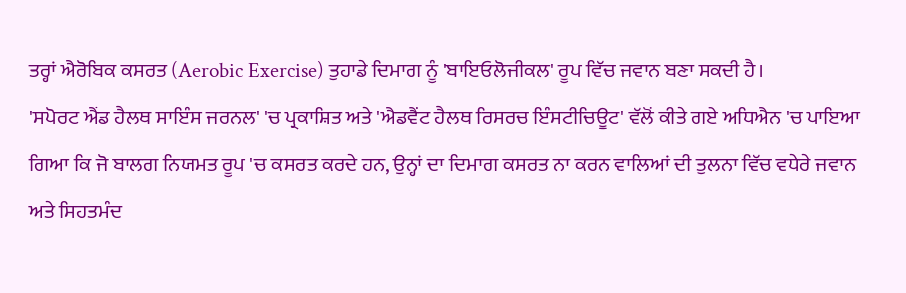ਤਰ੍ਹਾਂ ਐਰੋਬਿਕ ਕਸਰਤ (Aerobic Exercise) ਤੁਹਾਡੇ ਦਿਮਾਗ ਨੂੰ 'ਬਾਇਓਲੋਜੀਕਲ' ਰੂਪ ਵਿੱਚ ਜਵਾਨ ਬਣਾ ਸਕਦੀ ਹੈ।
'ਸਪੋਰਟ ਐਂਡ ਹੈਲਥ ਸਾਇੰਸ ਜਰਨਲ' 'ਚ ਪ੍ਰਕਾਸ਼ਿਤ ਅਤੇ 'ਐਡਵੈਂਟ ਹੈਲਥ ਰਿਸਰਚ ਇੰਸਟੀਚਿਊਟ' ਵੱਲੋਂ ਕੀਤੇ ਗਏ ਅਧਿਐਨ 'ਚ ਪਾਇਆ ਗਿਆ ਕਿ ਜੋ ਬਾਲਗ ਨਿਯਮਤ ਰੂਪ 'ਚ ਕਸਰਤ ਕਰਦੇ ਹਨ, ਉਨ੍ਹਾਂ ਦਾ ਦਿਮਾਗ ਕਸਰਤ ਨਾ ਕਰਨ ਵਾਲਿਆਂ ਦੀ ਤੁਲਨਾ ਵਿੱਚ ਵਧੇਰੇ ਜਵਾਨ ਅਤੇ ਸਿਹਤਮੰਦ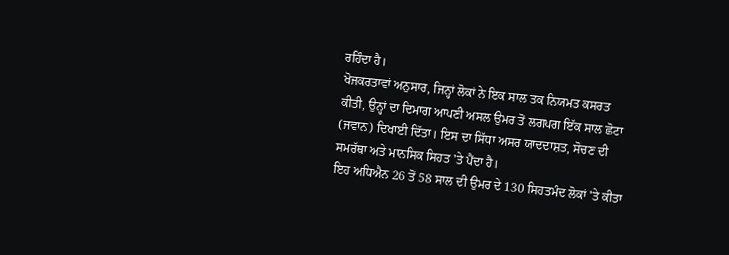ਰਹਿੰਦਾ ਹੈ।
ਖੋਜਕਰਤਾਵਾਂ ਅਨੁਸਾਰ, ਜਿਨ੍ਹਾਂ ਲੋਕਾਂ ਨੇ ਇਕ ਸਾਲ ਤਕ ਨਿਯਮਤ ਕਸਰਤ ਕੀਤੀ, ਉਨ੍ਹਾਂ ਦਾ ਦਿਮਾਗ ਆਪਣੀ ਅਸਲ ਉਮਰ ਤੋਂ ਲਗਪਗ ਇੱਕ ਸਾਲ ਛੋਟਾ (ਜਵਾਨ) ਦਿਖਾਈ ਦਿੱਤਾ। ਇਸ ਦਾ ਸਿੱਧਾ ਅਸਰ ਯਾਦਦਾਸ਼ਤ, ਸੋਚਣ ਦੀ ਸਮਰੱਥਾ ਅਤੇ ਮਾਨਸਿਕ ਸਿਹਤ 'ਤੇ ਪੈਂਦਾ ਹੈ।
ਇਹ ਅਧਿਐਨ 26 ਤੋਂ 58 ਸਾਲ ਦੀ ਉਮਰ ਦੇ 130 ਸਿਹਤਮੰਦ ਲੋਕਾਂ 'ਤੇ ਕੀਤਾ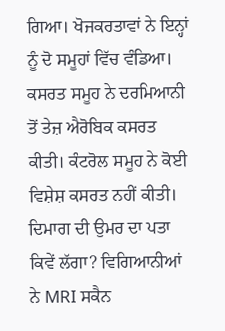ਗਿਆ। ਖੋਜਕਰਤਾਵਾਂ ਨੇ ਇਨ੍ਹਾਂ ਨੂੰ ਦੋ ਸਮੂਹਾਂ ਵਿੱਚ ਵੰਡਿਆ। ਕਸਰਤ ਸਮੂਹ ਨੇ ਦਰਮਿਆਨੀ ਤੋਂ ਤੇਜ਼ ਐਰੋਬਿਕ ਕਸਰਤ ਕੀਤੀ। ਕੰਟਰੋਲ ਸਮੂਹ ਨੇ ਕੋਈ ਵਿਸ਼ੇਸ਼ ਕਸਰਤ ਨਹੀਂ ਕੀਤੀ।
ਦਿਮਾਗ ਦੀ ਉਮਰ ਦਾ ਪਤਾ ਕਿਵੇਂ ਲੱਗਾ? ਵਿਗਿਆਨੀਆਂ ਨੇ MRI ਸਕੈਨ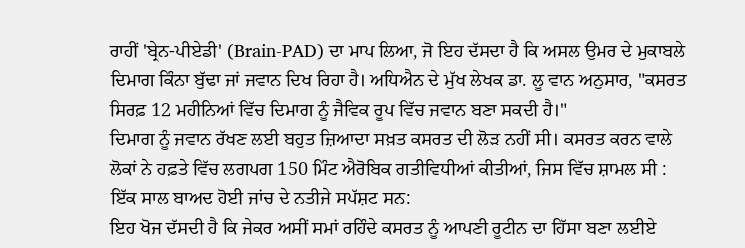ਰਾਹੀਂ 'ਬ੍ਰੇਨ-ਪੀਏਡੀ' (Brain-PAD) ਦਾ ਮਾਪ ਲਿਆ, ਜੋ ਇਹ ਦੱਸਦਾ ਹੈ ਕਿ ਅਸਲ ਉਮਰ ਦੇ ਮੁਕਾਬਲੇ ਦਿਮਾਗ ਕਿੰਨਾ ਬੁੱਢਾ ਜਾਂ ਜਵਾਨ ਦਿਖ ਰਿਹਾ ਹੈ। ਅਧਿਐਨ ਦੇ ਮੁੱਖ ਲੇਖਕ ਡਾ. ਲੂ ਵਾਨ ਅਨੁਸਾਰ, "ਕਸਰਤ ਸਿਰਫ਼ 12 ਮਹੀਨਿਆਂ ਵਿੱਚ ਦਿਮਾਗ ਨੂੰ ਜੈਵਿਕ ਰੂਪ ਵਿੱਚ ਜਵਾਨ ਬਣਾ ਸਕਦੀ ਹੈ।"
ਦਿਮਾਗ ਨੂੰ ਜਵਾਨ ਰੱਖਣ ਲਈ ਬਹੁਤ ਜ਼ਿਆਦਾ ਸਖ਼ਤ ਕਸਰਤ ਦੀ ਲੋੜ ਨਹੀਂ ਸੀ। ਕਸਰਤ ਕਰਨ ਵਾਲੇ ਲੋਕਾਂ ਨੇ ਹਫ਼ਤੇ ਵਿੱਚ ਲਗਪਗ 150 ਮਿੰਟ ਐਰੋਬਿਕ ਗਤੀਵਿਧੀਆਂ ਕੀਤੀਆਂ, ਜਿਸ ਵਿੱਚ ਸ਼ਾਮਲ ਸੀ :
ਇੱਕ ਸਾਲ ਬਾਅਦ ਹੋਈ ਜਾਂਚ ਦੇ ਨਤੀਜੇ ਸਪੱਸ਼ਟ ਸਨ:
ਇਹ ਖੋਜ ਦੱਸਦੀ ਹੈ ਕਿ ਜੇਕਰ ਅਸੀਂ ਸਮਾਂ ਰਹਿੰਦੇ ਕਸਰਤ ਨੂੰ ਆਪਣੀ ਰੂਟੀਨ ਦਾ ਹਿੱਸਾ ਬਣਾ ਲਈਏ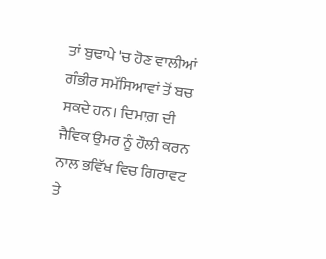ਤਾਂ ਬੁਢਾਪੇ 'ਚ ਹੋਣ ਵਾਲੀਆਂ ਗੰਭੀਰ ਸਮੱਸਿਆਵਾਂ ਤੋਂ ਬਚ ਸਕਦੇ ਹਨ। ਦਿਮਾਗ਼ ਦੀ ਜੈਵਿਕ ਉਮਰ ਨੂੰ ਹੌਲੀ ਕਰਨ ਨਾਲ ਭਵਿੱਖ ਵਿਚ ਗਿਰਾਵਟ ਤੇ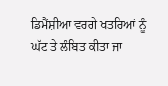ਡਿਮੈਂਸ਼ੀਆ ਵਰਗੇ ਖਤਰਿਆਂ ਨੂੰ ਘੱਟ ਤੇ ਲੰਬਿਤ ਕੀਤਾ ਜਾ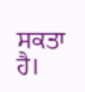ਸਕਤਾ ਹੈ।